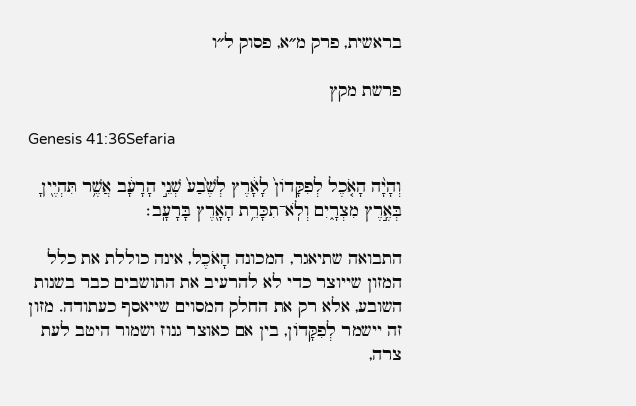בראשית, פרק מ״א, פסוק ל״ו

פרשת מקץ

Genesis 41:36Sefaria

וְהָיָ֨ה הָאֹ֤כֶל לְפִקָּדוֹן֙ לָאָ֔רֶץ לְשֶׁ֙בַע֙ שְׁנֵ֣י הָרָעָ֔ב אֲשֶׁ֥ר תִּהְיֶ֖יןָ בְּאֶ֣רֶץ מִצְרָ֑יִם וְלֹֽא־תִכָּרֵ֥ת הָאָ֖רֶץ בָּרָעָֽב׃

התבואה שתיאגר, המכונה הָאֹכֶל, אינה כוללת את כלל המזון שייוצר כדי לא להרעיב את התושבים כבר בשנות השובע, אלא רק את החלק המסוים שייאסף כעתודה. מזון זה יישמר לְפִקָּדוֹן, בין אם כאוצר גנוז ושמור היטב לעת צרה,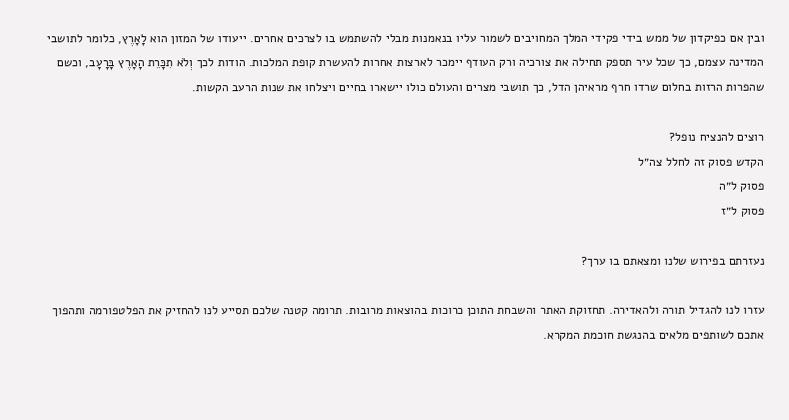ובין אם כפיקדון של ממש בידי פקידי המלך המחויבים לשמור עליו בנאמנות מבלי להשתמש בו לצרכים אחרים. ייעודו של המזון הוא לָאָרֶץ, כלומר לתושבי המדינה עצמם, כך שכל עיר תספק תחילה את צורכיה ורק העודף יימכר לארצות אחרות להעשרת קופת המלכות. הודות לכך וְלֹא תִכָּרֵת הָאָרֶץ בָּרָעָב, וכשם שהפרות הרזות בחלום שרדו חרף מראיהן הדל, כך תושבי מצרים והעולם כולו יישארו בחיים ויצלחו את שנות הרעב הקשות.

רוצים להנציח נופל?
הקדש פסוק זה לחלל צה״ל
פסוק ל״ה
פסוק ל״ז

נעזרתם בפירוש שלנו ומצאתם בו ערך?

עזרו לנו להגדיל תורה ולהאדירה. תחזוקת האתר והשבחת התוכן כרוכות בהוצאות מרובות. תרומה קטנה שלכם תסייע לנו להחזיק את הפלטפורמה ותהפוך אתכם לשותפים מלאים בהנגשת חוכמת המקרא.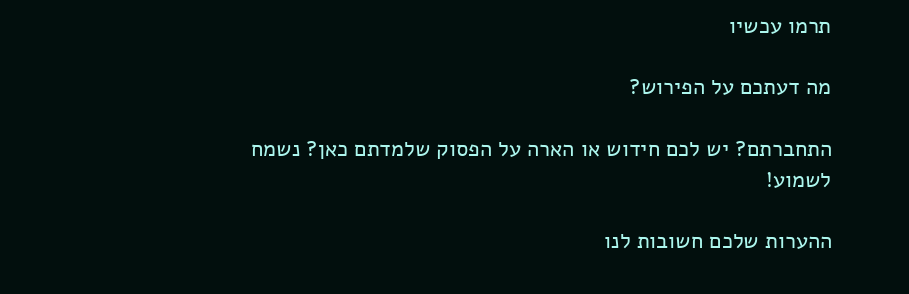תרמו עכשיו

מה דעתכם על הפירוש?

התחברתם? יש לכם חידוש או הארה על הפסוק שלמדתם כאן? נשמח לשמוע!

ההערות שלכם חשובות לנו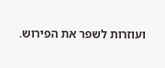ועוזרות לשפר את הפירוש.